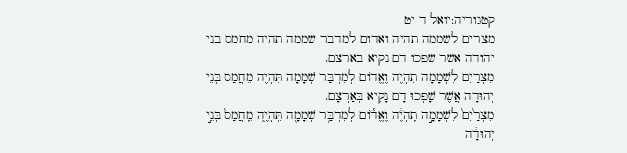קטגוריה:יואל ד יט
מצרים לשממה תהיה ואדום למדבר שממה תהיה מחמס בני יהודה אשר שפכו דם נקיא בארצם.
מִצְרַיִם לִשְׁמָמָה תִהְיֶה וֶאֱדוֹם לְמִדְבַּר שְׁמָמָה תִּהְיֶה מֵחֲמַס בְּנֵי יְהוּדָה אֲשֶׁר שָׁפְכוּ דָם נָקִיא בְּאַרְצָם.
מִצְרַ֙יִם֙ לִשְׁמָמָ֣ה תִֽהְיֶ֔ה וֶאֱד֕וֹם לְמִדְבַּ֥ר שְׁמָמָ֖ה תִּֽהְיֶ֑ה מֵֽחֲמַס֙ בְּנֵ֣י יְהוּדָ֔ה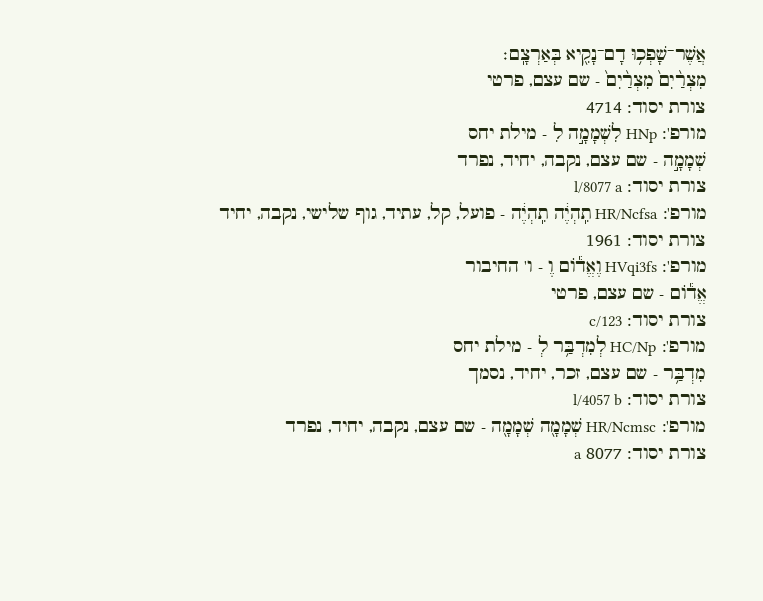אֲשֶׁר־שָׁפְכ֥וּ דָם־נָקִ֖יא בְּאַרְצָֽם׃
מִצְרַ֨יִם֙ מִצְרַ֨יִם֙ - שם עצם, פרטי
צורת יסוד: 4714
מורפ': HNp לִשְׁמָמָ֣ה לִ - מילת יחס
שְׁמָמָ֣ה - שם עצם, נקבה, יחיד, נפרד
צורת יסוד: l/8077 a
מורפ': HR/Ncfsa תִֽהְיֶ֔ה תִֽהְיֶ֔ה - פועל, קל, עתיד, גוף שלישי, נקבה, יחיד
צורת יסוד: 1961
מורפ': HVqi3fs וֶאֱד֕וֹם וֶ - ו' החיבור
אֱד֕וֹם - שם עצם, פרטי
צורת יסוד: c/123
מורפ': HC/Np לְמִדְבַּ֥ר לְ - מילת יחס
מִדְבַּ֥ר - שם עצם, זכר, יחיד, נסמך
צורת יסוד: l/4057 b
מורפ': HR/Ncmsc שְׁמָמָ֖ה שְׁמָמָ֖ה - שם עצם, נקבה, יחיד, נפרד
צורת יסוד: 8077 a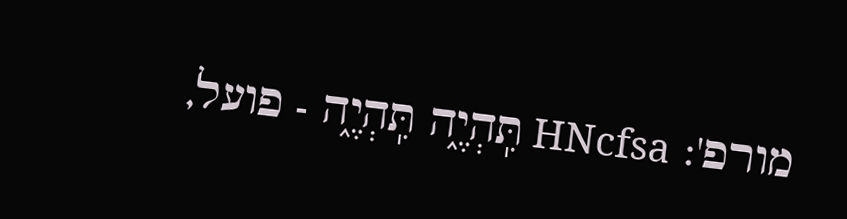מורפ': HNcfsa תִּֽהְיֶ֑ה תִּֽהְיֶ֑ה - פועל,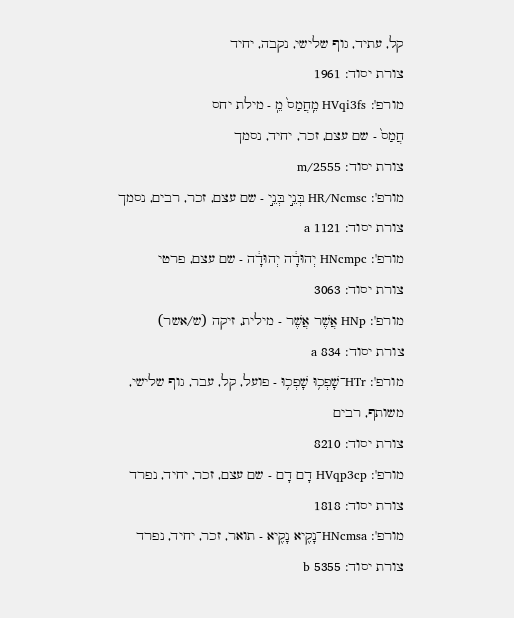קל, עתיד, גוף שלישי, נקבה, יחיד
צורת יסוד: 1961
מורפ': HVqi3fs מֵֽחֲמַס֙ מֵֽ - מילת יחס
חֲמַס֙ - שם עצם, זכר, יחיד, נסמך
צורת יסוד: m/2555
מורפ': HR/Ncmsc בְּנֵ֣י בְּנֵ֣י - שם עצם, זכר, רבים, נסמך
צורת יסוד: 1121 a
מורפ': HNcmpc יְהוּדָ֔ה יְהוּדָ֔ה - שם עצם, פרטי
צורת יסוד: 3063
מורפ': HNp אֲשֶׁר אֲשֶׁר - מילית, זיקה (ש/אשר)
צורת יסוד: 834 a
מורפ': HTr־שָׁפְכ֥וּ שָׁפְכ֥וּ - פועל, קל, עבר, גוף שלישי, משותף, רבים
צורת יסוד: 8210
מורפ': HVqp3cp דָם דָם - שם עצם, זכר, יחיד, נפרד
צורת יסוד: 1818
מורפ': HNcmsa־נָקִ֖יא נָקִ֖יא - תואר, זכר, יחיד, נפרד
צורת יסוד: 5355 b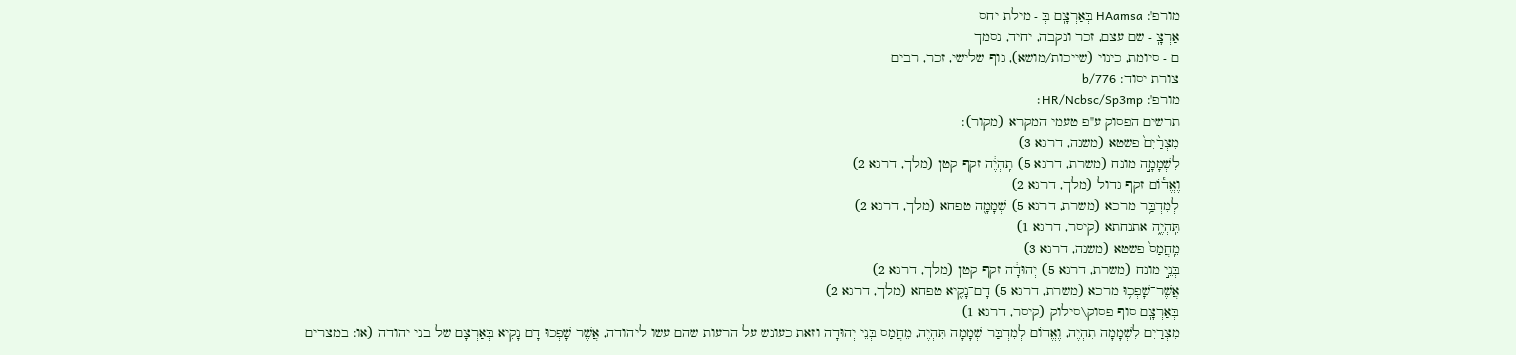מורפ': HAamsa בְּאַרְצָֽם בְּ - מילת יחס
אַרְצָֽ - שם עצם, זכר ונקבה, יחיד, נסמך
ם - סיומת, כינוי (שייכות/מושא), גוף שלישי, זכר, רבים
צורת יסוד: b/776
מורפ': HR/Ncbsc/Sp3mp׃
תרשים הפסוק ע"פ טעמי המקרא (מקור):
מִצְרַ֨יִם֙ פשטא (משנה, דרגא 3)
לִשְׁמָמָ֣ה מונח (משרת, דרגא 5) תִֽהְיֶ֔ה זקף קטן (מלך, דרגא 2)
וֶאֱד֕וֹם זקף גדול (מלך, דרגא 2)
לְמִדְבַּ֥ר מרכא (משרת, דרגא 5) שְׁמָמָ֖ה טפחא (מלך, דרגא 2)
תִּֽהְיֶ֑ה אתנחתא (קיסר, דרגא 1)
מֵֽחֲמַס֙ פשטא (משנה, דרגא 3)
בְּנֵ֣י מונח (משרת, דרגא 5) יְהוּדָ֔ה זקף קטן (מלך, דרגא 2)
אֲשֶׁר־שָׁפְכ֥וּ מרכא (משרת, דרגא 5) דָם־נָקִ֖יא טפחא (מלך, דרגא 2)
בְּאַרְצָֽם סוף פסוק\סילוק (קיסר, דרגא 1)
מִצְרַיִם לִשְׁמָמָה תִהְיֶה, וֶאֱדוֹם לְמִדְבַּר שְׁמָמָה תִּהְיֶה, מֵחֲמַס בְּנֵי יְהוּדָה וזאת כעונש על הרעות שהם עשו ליהודה, אֲשֶׁר שָׁפְכוּ דָם נָקִיא בְּאַרְצָם של בני יהודה (או: במצרים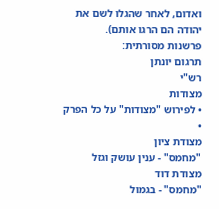ואדום, לאחר שהגלו לשם את יהודה הם הרגו אותם).
פרשנות מסורתית:
תרגום יונתן
רש"י
מצודות
• לפירוש "מצודות" על כל הפרק •
מצודת ציון
"מחמס" - ענין עושק וגזל
מצודת דוד
"מחמס" - בגמול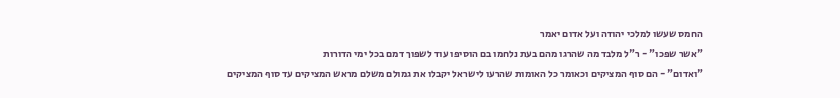החמס שעשו למלכי יהודה ועל אדום יאמר
"אשר שפכו" - ר"ל מלבד מה שהרגו מהם בעת נלחמו בם הוסיפו עוד לשפוך דמם בכל ימי הדורות
"ואדום" - הם סוף המציקים וכאומר כל האומות שהרעו לישראל יקבלו את גמולם משלם מראש המציקים עד סוף המציקים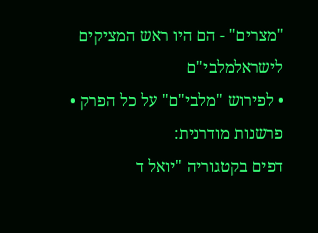"מצרים" - הם היו ראש המציקים לישראלמלבי"ם
• לפירוש "מלבי"ם" על כל הפרק •
פרשנות מודרנית:
דפים בקטגוריה "יואל ד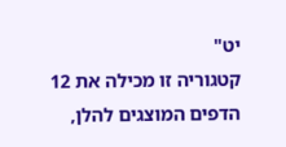יט"
קטגוריה זו מכילה את 12 הדפים המוצגים להלן,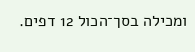ומכילה בסך־הכול 12 דפים.